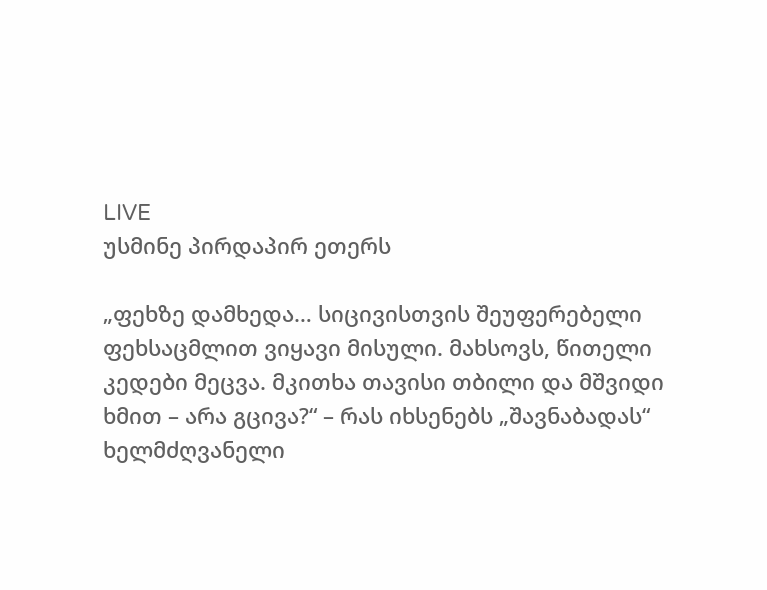LIVE
უსმინე პირდაპირ ეთერს

„ფეხზე დამხედა… სიცივისთვის შეუფერებელი ფეხსაცმლით ვიყავი მისული. მახსოვს, წითელი კედები მეცვა. მკითხა თავისი თბილი და მშვიდი ხმით – არა გცივა?“ – რას იხსენებს „შავნაბადას“ ხელმძღვანელი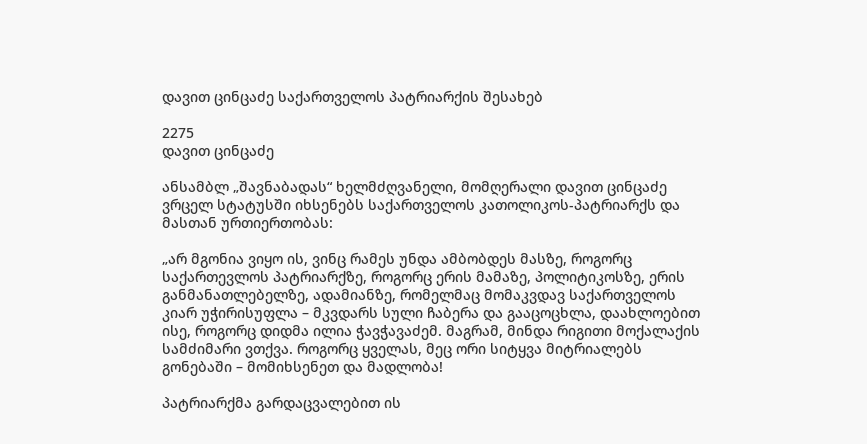დავით ცინცაძე საქართველოს პატრიარქის შესახებ

2275
დავით ცინცაძე

ანსამბლ „შავნაბადას“ ხელმძღვანელი, მომღერალი დავით ცინცაძე ვრცელ სტატუსში იხსენებს საქართველოს კათოლიკოს-პატრიარქს და მასთან ურთიერთობას:

„არ მგონია ვიყო ის, ვინც რამეს უნდა ამბობდეს მასზე, როგორც საქართევლოს პატრიარქზე, როგორც ერის მამაზე, პოლიტიკოსზე, ერის განმანათლებელზე, ადამიანზე, რომელმაც მომაკვდავ საქართველოს კიარ უჭირისუფლა – მკვდარს სული ჩაბერა და გააცოცხლა, დაახლოებით ისე, როგორც დიდმა ილია ჭავჭავაძემ. მაგრამ, მინდა რიგითი მოქალაქის სამძიმარი ვთქვა. როგორც ყველას, მეც ორი სიტყვა მიტრიალებს გონებაში – მომიხსენეთ და მადლობა!

პატრიარქმა გარდაცვალებით ის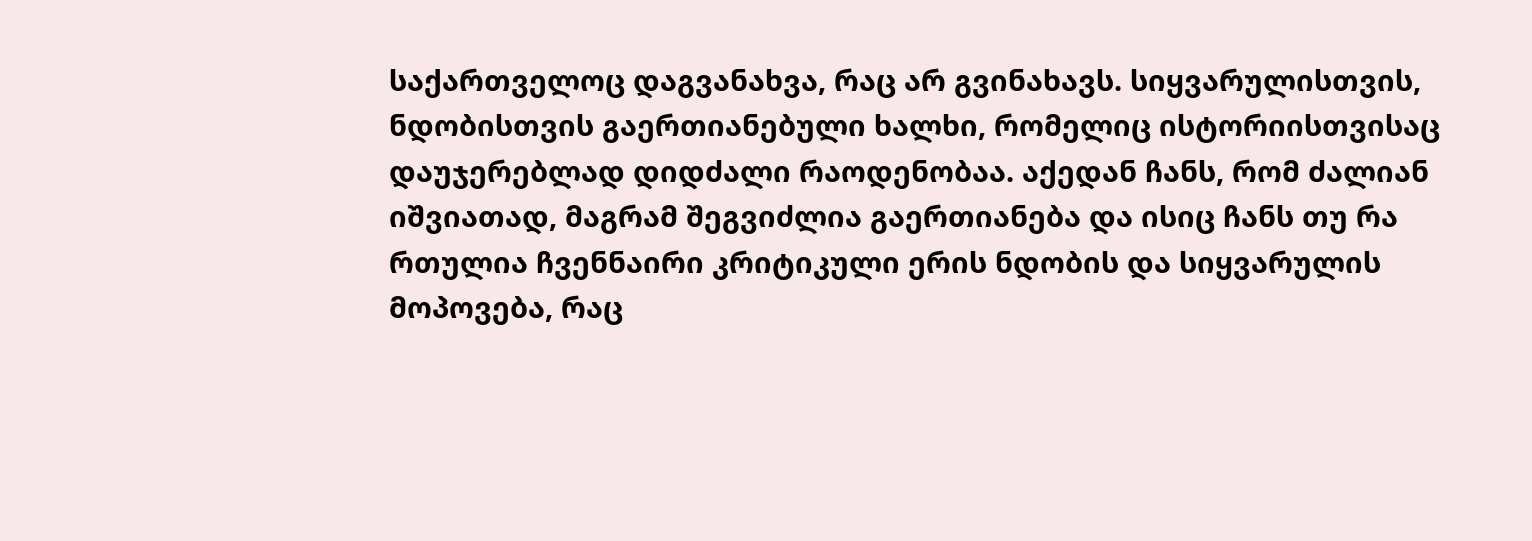საქართველოც დაგვანახვა, რაც არ გვინახავს. სიყვარულისთვის, ნდობისთვის გაერთიანებული ხალხი, რომელიც ისტორიისთვისაც დაუჯერებლად დიდძალი რაოდენობაა. აქედან ჩანს, რომ ძალიან იშვიათად, მაგრამ შეგვიძლია გაერთიანება და ისიც ჩანს თუ რა რთულია ჩვენნაირი კრიტიკული ერის ნდობის და სიყვარულის მოპოვება, რაც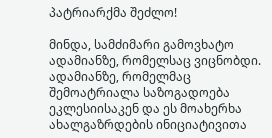პატრიარქმა შეძლო!

მინდა, სამძიმარი გამოვხატო ადამიანზე, რომელსაც ვიცნობდი. ადამიანზე, რომელმაც შემოატრიალა საზოგადოება ეკლესიისაკენ და ეს მოახერხა ახალგაზრდების ინიციატივითა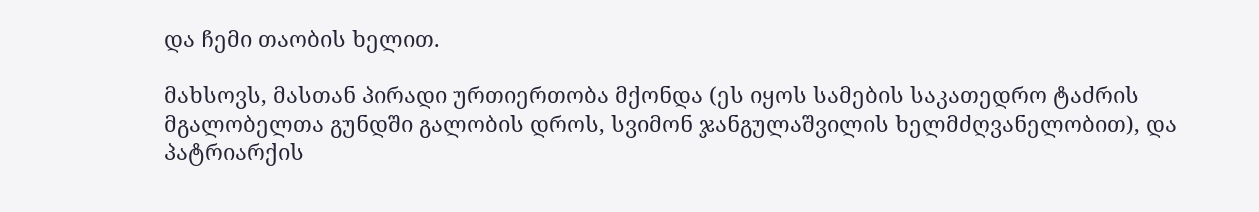და ჩემი თაობის ხელით.

მახსოვს, მასთან პირადი ურთიერთობა მქონდა (ეს იყოს სამების საკათედრო ტაძრის მგალობელთა გუნდში გალობის დროს, სვიმონ ჯანგულაშვილის ხელმძღვანელობით), და პატრიარქის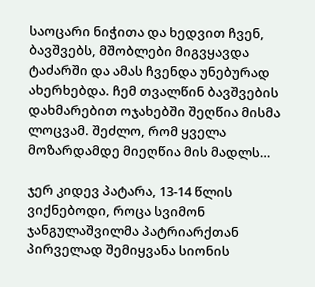საოცარი ნიჭითა და ხედვით ჩვენ, ბავშვებს, მშობლები მიგვყავდა ტაძარში და ამას ჩვენდა უნებურად ახერხებდა. ჩემ თვალწინ ბავშვების დახმარებით ოჯახებში შეღწია მისმა ლოცვამ. შეძლო, რომ ყველა მოზარდამდე მიეღწია მის მადლს…

ჯერ კიდევ პატარა, 13-14 წლის ვიქნებოდი, როცა სვიმონ ჯანგულაშვილმა პატრიარქთან პირველად შემიყვანა სიონის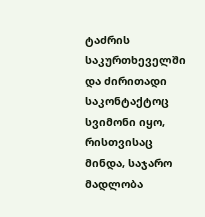ტაძრის საკურთხეველში და ძირითადი საკონტაქტოც სვიმონი იყო, რისთვისაც მინდა, საჯარო მადლობა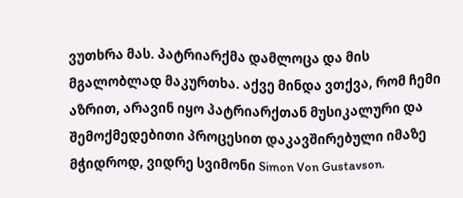ვუთხრა მას. პატრიარქმა დამლოცა და მის მგალობლად მაკურთხა. აქვე მინდა ვთქვა, რომ ჩემი აზრით, არავინ იყო პატრიარქთან მუსიკალური და შემოქმედებითი პროცესით დაკავშირებული იმაზე მჭიდროდ, ვიდრე სვიმონი Simon Von Gustavson.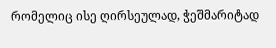რომელიც ისე ღირსეულად, ჭეშმარიტად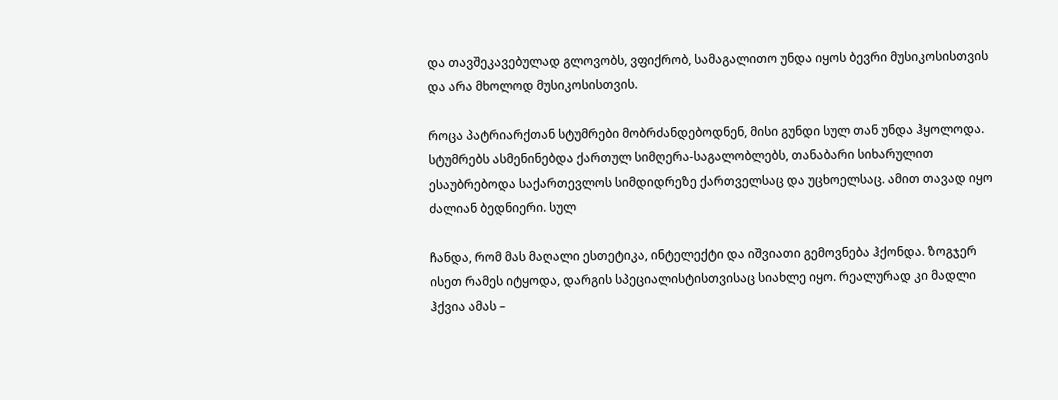და თავშეკავებულად გლოვობს, ვფიქრობ, სამაგალითო უნდა იყოს ბევრი მუსიკოსისთვის და არა მხოლოდ მუსიკოსისთვის.

როცა პატრიარქთან სტუმრები მობრძანდებოდნენ, მისი გუნდი სულ თან უნდა ჰყოლოდა. სტუმრებს ასმენინებდა ქართულ სიმღერა-საგალობლებს, თანაბარი სიხარულით ესაუბრებოდა საქართევლოს სიმდიდრეზე ქართველსაც და უცხოელსაც. ამით თავად იყო ძალიან ბედნიერი. სულ

ჩანდა, რომ მას მაღალი ესთეტიკა, ინტელექტი და იშვიათი გემოვნება ჰქონდა. ზოგჯერ ისეთ რამეს იტყოდა, დარგის სპეციალისტისთვისაც სიახლე იყო. რეალურად კი მადლი ჰქვია ამას –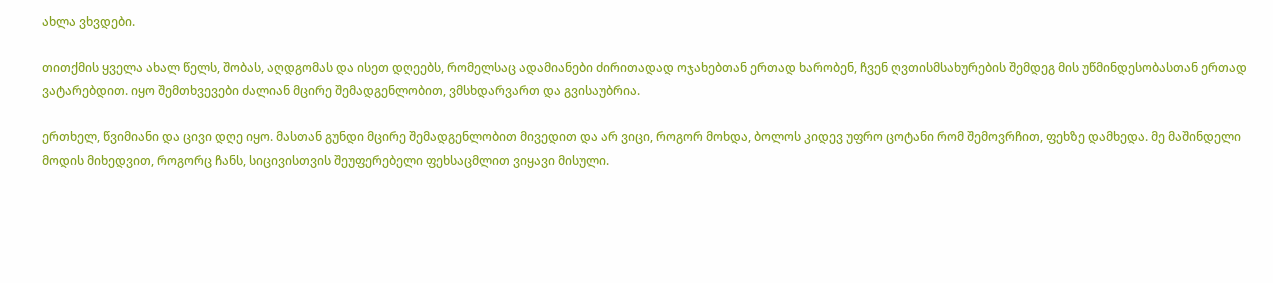ახლა ვხვდები.

თითქმის ყველა ახალ წელს, შობას, აღდგომას და ისეთ დღეებს, რომელსაც ადამიანები ძირითადად ოჯახებთან ერთად ხარობენ, ჩვენ ღვთისმსახურების შემდეგ მის უწმინდესობასთან ერთად ვატარებდით. იყო შემთხვევები ძალიან მცირე შემადგენლობით, ვმსხდარვართ და გვისაუბრია.

ერთხელ, წვიმიანი და ცივი დღე იყო. მასთან გუნდი მცირე შემადგენლობით მივედით და არ ვიცი, როგორ მოხდა, ბოლოს კიდევ უფრო ცოტანი რომ შემოვრჩით, ფეხზე დამხედა. მე მაშინდელი მოდის მიხედვით, როგორც ჩანს, სიცივისთვის შეუფერებელი ფეხსაცმლით ვიყავი მისული.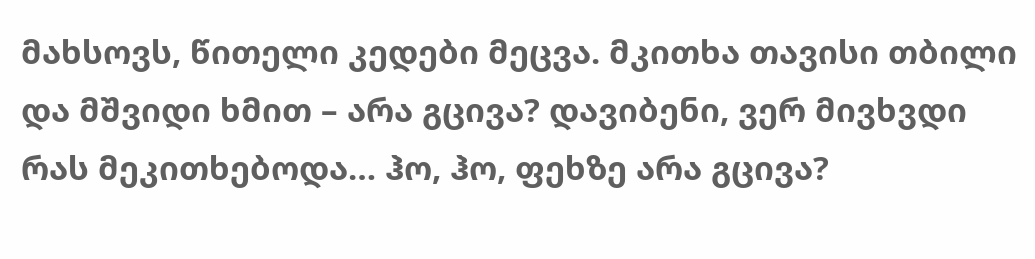მახსოვს, წითელი კედები მეცვა. მკითხა თავისი თბილი და მშვიდი ხმით – არა გცივა? დავიბენი, ვერ მივხვდი რას მეკითხებოდა… ჰო, ჰო, ფეხზე არა გცივა?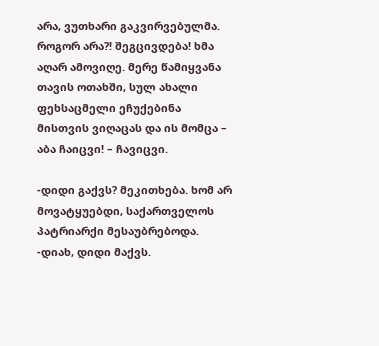არა, ვუთხარი გაკვირვებულმა. როგორ არა?! შეგცივდება! ხმა აღარ ამოვიღე. მერე წამიყვანა თავის ოთახში, სულ ახალი ფეხსაცმელი ეჩუქებინა მისთვის ვიღაცას და ის მომცა – აბა ჩაიცვი! – ჩავიცვი.

-დიდი გაქვს? მეკითხება. ხომ არ მოვატყუებდი, საქართველოს პატრიარქი მესაუბრებოდა. -დიახ, დიდი მაქვს.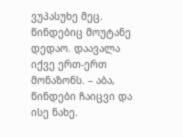ვუპასუხე მეც. წინდებიც მოუტანე დედაო. დაავალა იქვე ერთ-ერთ მონაზონს. – აბა, წინდები ჩაიცვი და ისე ნახე.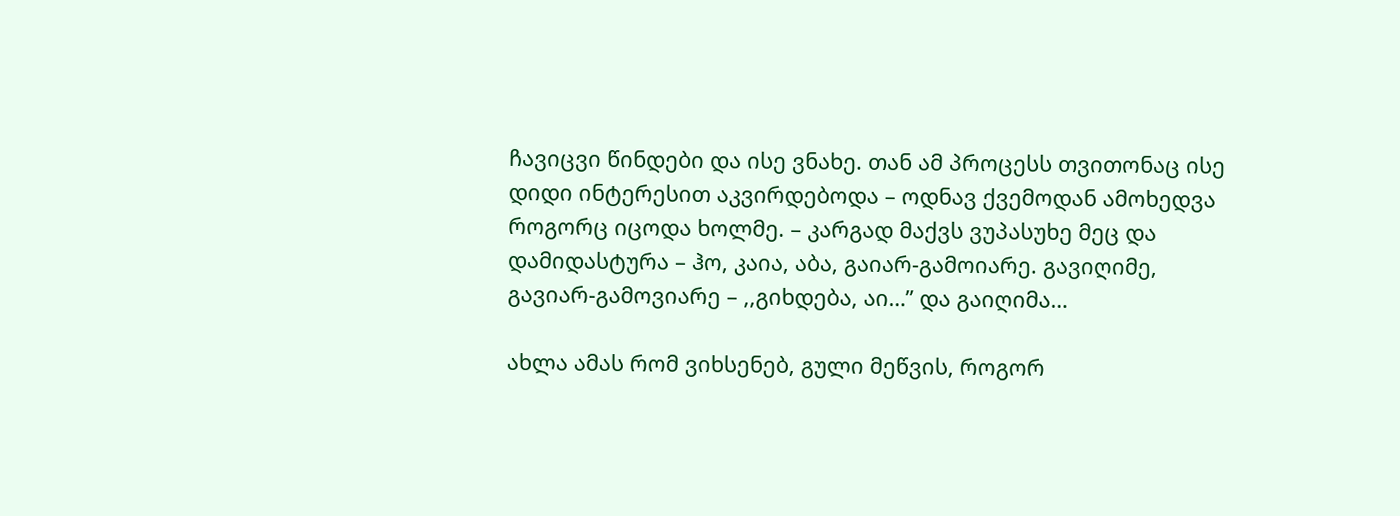ჩავიცვი წინდები და ისე ვნახე. თან ამ პროცესს თვითონაც ისე დიდი ინტერესით აკვირდებოდა – ოდნავ ქვემოდან ამოხედვა როგორც იცოდა ხოლმე. – კარგად მაქვს ვუპასუხე მეც და დამიდასტურა – ჰო, კაია, აბა, გაიარ-გამოიარე. გავიღიმე, გავიარ-გამოვიარე – ,,გიხდება, აი…” და გაიღიმა…

ახლა ამას რომ ვიხსენებ, გული მეწვის, როგორ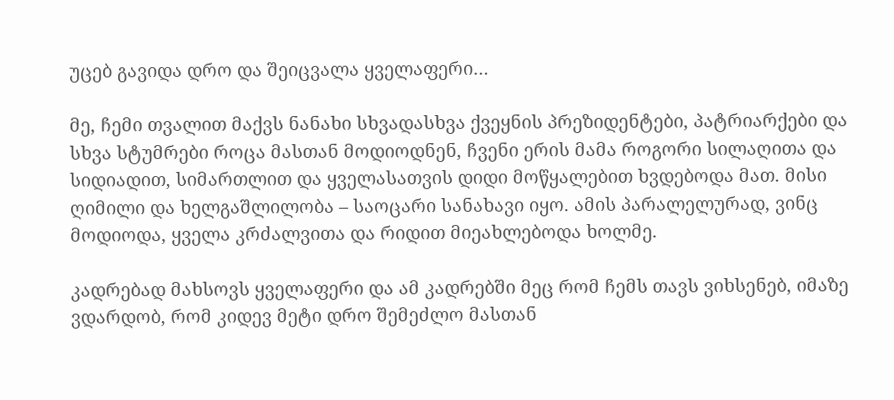უცებ გავიდა დრო და შეიცვალა ყველაფერი…

მე, ჩემი თვალით მაქვს ნანახი სხვადასხვა ქვეყნის პრეზიდენტები, პატრიარქები და სხვა სტუმრები როცა მასთან მოდიოდნენ, ჩვენი ერის მამა როგორი სილაღითა და სიდიადით, სიმართლით და ყველასათვის დიდი მოწყალებით ხვდებოდა მათ. მისი ღიმილი და ხელგაშლილობა – საოცარი სანახავი იყო. ამის პარალელურად, ვინც მოდიოდა, ყველა კრძალვითა და რიდით მიეახლებოდა ხოლმე.

კადრებად მახსოვს ყველაფერი და ამ კადრებში მეც რომ ჩემს თავს ვიხსენებ, იმაზე ვდარდობ, რომ კიდევ მეტი დრო შემეძლო მასთან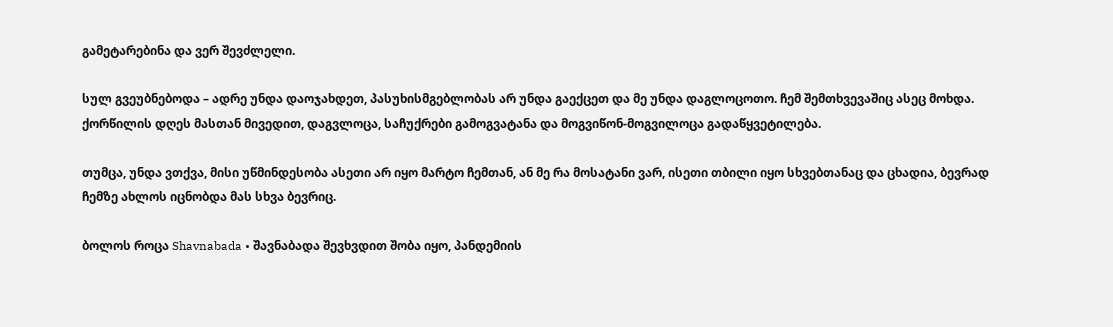გამეტარებინა და ვერ შევძლელი.

სულ გვეუბნებოდა – ადრე უნდა დაოჯახდეთ, პასუხისმგებლობას არ უნდა გაექცეთ და მე უნდა დაგლოცოთო. ჩემ შემთხვევაშიც ასეც მოხდა. ქორწილის დღეს მასთან მივედით, დაგვლოცა, საჩუქრები გამოგვატანა და მოგვიწონ-მოგვილოცა გადაწყვეტილება.

თუმცა, უნდა ვთქვა, მისი უწმინდესობა ასეთი არ იყო მარტო ჩემთან, ან მე რა მოსატანი ვარ, ისეთი თბილი იყო სხვებთანაც და ცხადია, ბევრად ჩემზე ახლოს იცნობდა მას სხვა ბევრიც.

ბოლოს როცა Shavnabada • შავნაბადა შევხვდით შობა იყო, პანდემიის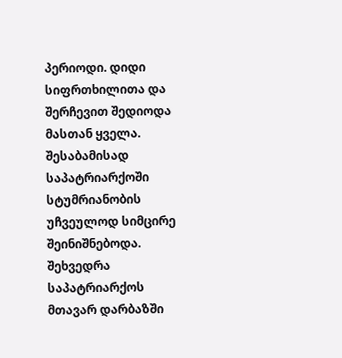პერიოდი. დიდი სიფრთხილითა და შერჩევით შედიოდა მასთან ყველა. შესაბამისად საპატრიარქოში სტუმრიანობის უჩვეულოდ სიმცირე შეინიშნებოდა. შეხვედრა საპატრიარქოს მთავარ დარბაზში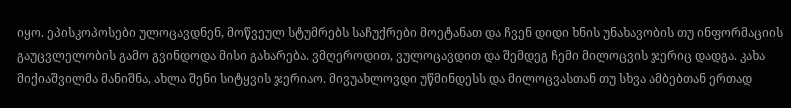იყო. ეპისკოპოსები ულოცავდნენ, მოწვეულ სტუმრებს საჩუქრები მოეტანათ და ჩვენ დიდი ხნის უნახავობის თუ ინფორმაციის გაუცვლელობის გამო გვინდოდა მისი გახარება. ვმღეროდით, ვულოცავდით და შემდეგ ჩემი მილოცვის ჯერიც დადგა. კახა მიქიაშვილმა მანიშნა, ახლა შენი სიტყვის ჯერიაო. მივუახლოვდი უწმინდესს და მილოცვასთან თუ სხვა ამბებთან ერთად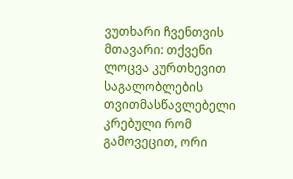ვუთხარი ჩვენთვის მთავარი: თქვენი ლოცვა კურთხევით საგალობლების თვითმასწავლებელი კრებული რომ გამოვეცით, ორი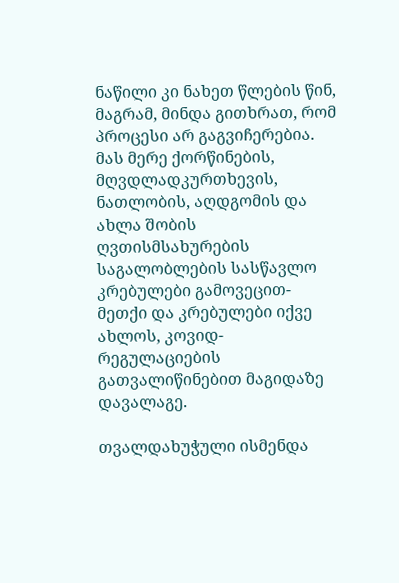ნაწილი კი ნახეთ წლების წინ, მაგრამ, მინდა გითხრათ, რომ პროცესი არ გაგვიჩერებია. მას მერე ქორწინების, მღვდლადკურთხევის, ნათლობის, აღდგომის და ახლა შობის ღვთისმსახურების საგალობლების სასწავლო კრებულები გამოვეცით-მეთქი და კრებულები იქვე ახლოს, კოვიდ-რეგულაციების გათვალიწინებით მაგიდაზე დავალაგე.

თვალდახუჭული ისმენდა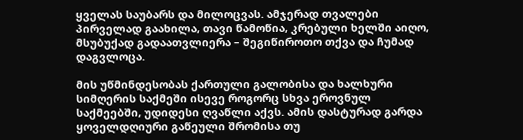ყველას საუბარს და მილოცვას. ამჯერად თვალები პირველად გაახილა, თავი წამოწია, კრებული ხელში აიღო, მსუბუქად გადაათვლიერა – შეგიწიროთო თქვა და ჩუმად დაგვლოცა.

მის უწმინდესობას ქართული გალობისა და ხალხური სიმღერის საქმეში ისევე როგორც სხვა ეროვნულ საქმეებში, უდიდესი ღვაწლი აქვს. ამის დასტურად გარდა ყოველდღიური გაწეული შრომისა თუ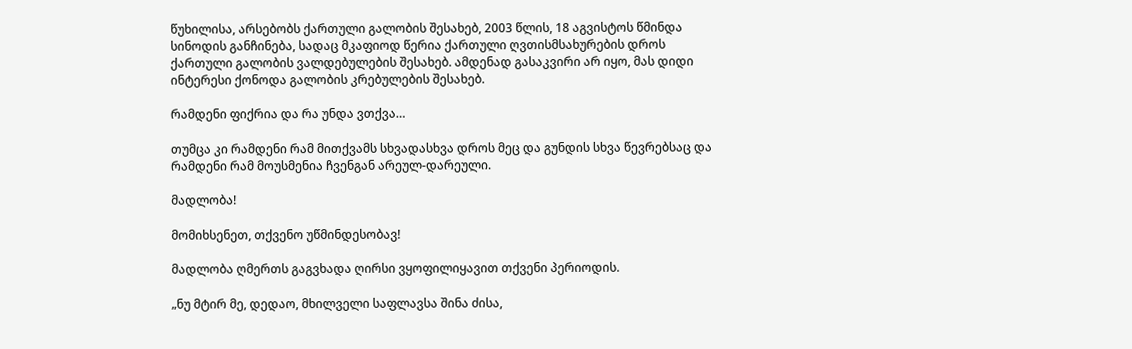წუხილისა, არსებობს ქართული გალობის შესახებ, 2003 წლის, 18 აგვისტოს წმინდა სინოდის განჩინება, სადაც მკაფიოდ წერია ქართული ღვთისმსახურების დროს ქართული გალობის ვალდებულების შესახებ. ამდენად გასაკვირი არ იყო, მას დიდი ინტერესი ქონოდა გალობის კრებულების შესახებ.

რამდენი ფიქრია და რა უნდა ვთქვა…

თუმცა კი რამდენი რამ მითქვამს სხვადასხვა დროს მეც და გუნდის სხვა წევრებსაც და რამდენი რამ მოუსმენია ჩვენგან არეულ-დარეული.

მადლობა!

მომიხსენეთ, თქვენო უწმინდესობავ!

მადლობა ღმერთს გაგვხადა ღირსი ვყოფილიყავით თქვენი პერიოდის.

„ნუ მტირ მე, დედაო, მხილველი საფლავსა შინა ძისა,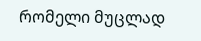რომელი მუცლად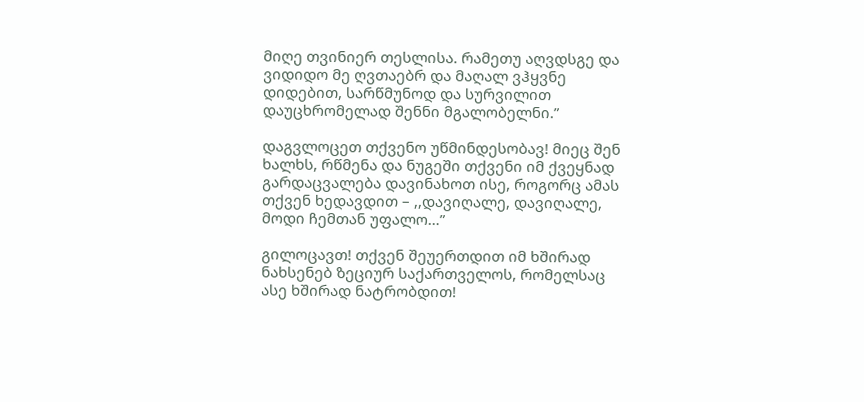მიღე თვინიერ თესლისა. რამეთუ აღვდსგე და ვიდიდო მე ღვთაებრ და მაღალ ვჰყვნე დიდებით, სარწმუნოდ და სურვილით დაუცხრომელად შენნი მგალობელნი.”

დაგვლოცეთ თქვენო უწმინდესობავ! მიეც შენ ხალხს, რწმენა და ნუგეში თქვენი იმ ქვეყნად გარდაცვალება დავინახოთ ისე, როგორც ამას თქვენ ხედავდით – ,,დავიღალე, დავიღალე, მოდი ჩემთან უფალო…”

გილოცავთ! თქვენ შეუერთდით იმ ხშირად ნახსენებ ზეციურ საქართველოს, რომელსაც ასე ხშირად ნატრობდით!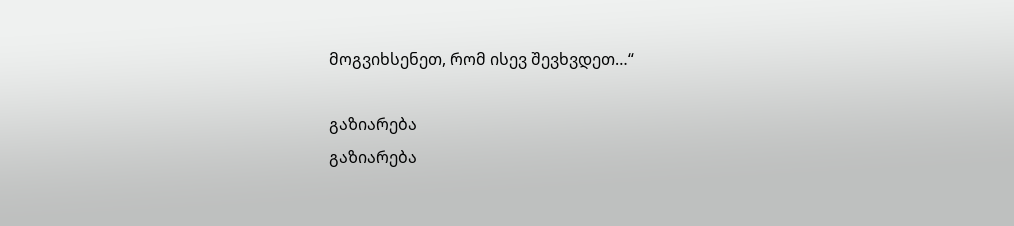მოგვიხსენეთ, რომ ისევ შევხვდეთ…“

გაზიარება
გაზიარება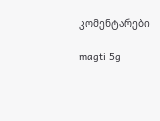კომენტარები

magti 5g